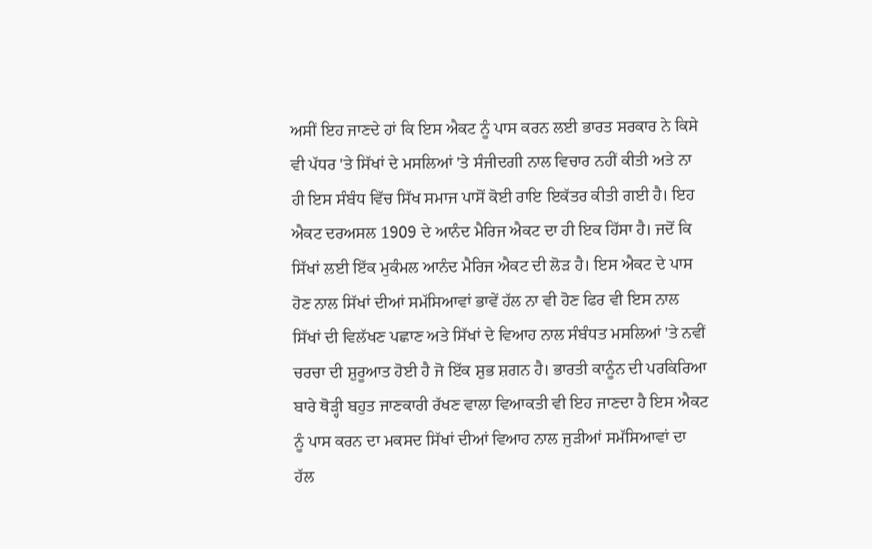ਅਸੀਂ ਇਹ ਜਾਣਦੇ ਹਾਂ ਕਿ ਇਸ ਐਕਟ ਨੂੰ ਪਾਸ ਕਰਨ ਲਈ ਭਾਰਤ ਸਰਕਾਰ ਨੇ ਕਿਸੇ ਵੀ ਪੱਧਰ 'ਤੇ ਸਿੱਖਾਂ ਦੇ ਮਸਲਿਆਂ 'ਤੇ ਸੰਜੀਦਗੀ ਨਾਲ ਵਿਚਾਰ ਨਹੀਂ ਕੀਤੀ ਅਤੇ ਨਾ ਹੀ ਇਸ ਸੰਬੰਧ ਵਿੱਚ ਸਿੱਖ ਸਮਾਜ ਪਾਸੋਂ ਕੋਈ ਰਾਇ ਇਕੱਤਰ ਕੀਤੀ ਗਈ ਹੈ। ਇਹ ਐਕਟ ਦਰਅਸਲ 1909 ਦੇ ਆਨੰਦ ਮੈਰਿਜ ਐਕਟ ਦਾ ਹੀ ਇਕ ਹਿੱਸਾ ਹੈ। ਜਦੋਂ ਕਿ ਸਿੱਖਾਂ ਲਈ ਇੱਕ ਮੁਕੰਮਲ ਆਨੰਦ ਮੈਰਿਜ ਐਕਟ ਦੀ ਲੋੜ ਹੈ। ਇਸ ਐਕਟ ਦੇ ਪਾਸ ਹੋਣ ਨਾਲ ਸਿੱਖਾਂ ਦੀਆਂ ਸਮੱਸਿਆਵਾਂ ਭਾਵੇਂ ਹੱਲ ਨਾ ਵੀ ਹੋਣ ਫਿਰ ਵੀ ਇਸ ਨਾਲ ਸਿੱਖਾਂ ਦੀ ਵਿਲੱਖਣ ਪਛਾਣ ਅਤੇ ਸਿੱਖਾਂ ਦੇ ਵਿਆਹ ਨਾਲ ਸੰਬੰਧਤ ਮਸਲਿਆਂ 'ਤੇ ਨਵੀਂ ਚਰਚਾ ਦੀ ਸ਼ੁਰੂਆਤ ਹੋਈ ਹੈ ਜੋ ਇੱਕ ਸ਼ੁਭ ਸ਼ਗਨ ਹੈ। ਭਾਰਤੀ ਕਾਨੂੰਨ ਦੀ ਪਰਕਿਰਿਆ ਬਾਰੇ ਥੋੜ੍ਹੀ ਬਹੁਤ ਜਾਣਕਾਰੀ ਰੱਖਣ ਵਾਲਾ ਵਿਆਕਤੀ ਵੀ ਇਹ ਜਾਣਦਾ ਹੈ ਇਸ ਐਕਟ ਨੂੰ ਪਾਸ ਕਰਨ ਦਾ ਮਕਸਦ ਸਿੱਖਾਂ ਦੀਆਂ ਵਿਆਹ ਨਾਲ ਜੁੜੀਆਂ ਸਮੱਸਿਆਵਾਂ ਦਾ ਹੱਲ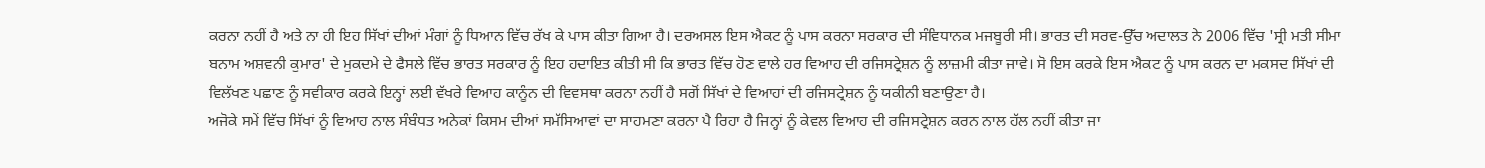ਕਰਨਾ ਨਹੀਂ ਹੈ ਅਤੇ ਨਾ ਹੀ ਇਹ ਸਿੱਖਾਂ ਦੀਆਂ ਮੰਗਾਂ ਨੂੰ ਧਿਆਨ ਵਿੱਚ ਰੱਖ ਕੇ ਪਾਸ ਕੀਤਾ ਗਿਆ ਹੈ। ਦਰਅਸਲ ਇਸ ਐਕਟ ਨੂੰ ਪਾਸ ਕਰਨਾ ਸਰਕਾਰ ਦੀ ਸੰਵਿਧਾਨਕ ਮਜਬੂਰੀ ਸੀ। ਭਾਰਤ ਦੀ ਸਰਵ-ਉੱਚ ਅਦਾਲਤ ਨੇ 2006 ਵਿੱਚ 'ਸ੍ਰੀ ਮਤੀ ਸੀਮਾ ਬਨਾਮ ਅਸ਼ਵਨੀ ਕੁਮਾਰ' ਦੇ ਮੁਕਦਮੇ ਦੇ ਫੈਸਲੇ ਵਿੱਚ ਭਾਰਤ ਸਰਕਾਰ ਨੂੰ ਇਹ ਹਦਾਇਤ ਕੀਤੀ ਸੀ ਕਿ ਭਾਰਤ ਵਿੱਚ ਹੋਣ ਵਾਲੇ ਹਰ ਵਿਆਹ ਦੀ ਰਜਿਸਟ੍ਰੇਸ਼ਨ ਨੂੰ ਲਾਜ਼ਮੀ ਕੀਤਾ ਜਾਵੇ। ਸੋ ਇਸ ਕਰਕੇ ਇਸ ਐਕਟ ਨੂੰ ਪਾਸ ਕਰਨ ਦਾ ਮਕਸਦ ਸਿੱਖਾਂ ਦੀ ਵਿਲੱਖਣ ਪਛਾਣ ਨੂੰ ਸਵੀਕਾਰ ਕਰਕੇ ਇਨ੍ਹਾਂ ਲਈ ਵੱਖਰੇ ਵਿਆਹ ਕਾਨੂੰਨ ਦੀ ਵਿਵਸਥਾ ਕਰਨਾ ਨਹੀਂ ਹੈ ਸਗੋਂ ਸਿੱਖਾਂ ਦੇ ਵਿਆਹਾਂ ਦੀ ਰਜਿਸਟ੍ਰੇਸ਼ਨ ਨੂੰ ਯਕੀਨੀ ਬਣਾਉਣਾ ਹੈ।
ਅਜੋਕੇ ਸਮੇਂ ਵਿੱਚ ਸਿੱਖਾਂ ਨੂੰ ਵਿਆਹ ਨਾਲ ਸੰਬੰਧਤ ਅਨੇਕਾਂ ਕਿਸਮ ਦੀਆਂ ਸਮੱਸਿਆਵਾਂ ਦਾ ਸਾਹਮਣਾ ਕਰਨਾ ਪੈ ਰਿਹਾ ਹੈ ਜਿਨ੍ਹਾਂ ਨੂੰ ਕੇਵਲ ਵਿਆਹ ਦੀ ਰਜਿਸਟ੍ਰੇਸ਼ਨ ਕਰਨ ਨਾਲ ਹੱਲ ਨਹੀਂ ਕੀਤਾ ਜਾ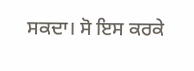ਸਕਦਾ। ਸੋ ਇਸ ਕਰਕੇ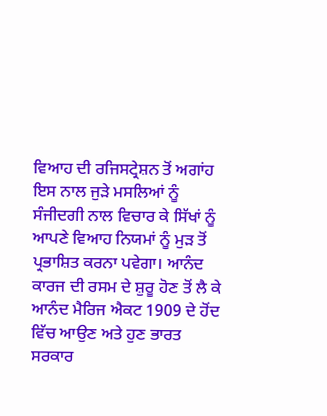ਵਿਆਹ ਦੀ ਰਜਿਸਟ੍ਰੇਸ਼ਨ ਤੋਂ ਅਗਾਂਹ ਇਸ ਨਾਲ ਜੁੜੇ ਮਸਲਿਆਂ ਨੂੰ ਸੰਜੀਦਗੀ ਨਾਲ ਵਿਚਾਰ ਕੇ ਸਿੱਖਾਂ ਨੂੰ ਆਪਣੇ ਵਿਆਹ ਨਿਯਮਾਂ ਨੂੰ ਮੁੜ ਤੋਂ ਪ੍ਰਭਾਸ਼ਿਤ ਕਰਨਾ ਪਵੇਗਾ। ਆਨੰਦ ਕਾਰਜ ਦੀ ਰਸਮ ਦੇ ਸ਼ੁਰੂ ਹੋਣ ਤੋਂ ਲੈ ਕੇ ਆਨੰਦ ਮੈਰਿਜ ਐਕਟ 1909 ਦੇ ਹੋਂਦ ਵਿੱਚ ਆਉਣ ਅਤੇ ਹੁਣ ਭਾਰਤ ਸਰਕਾਰ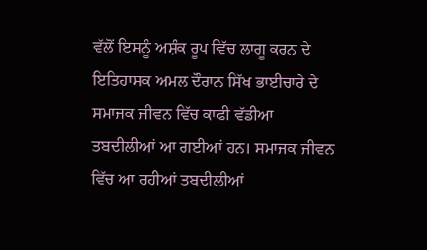ਵੱਲੋਂ ਇਸਨੂੰ ਅਸ਼ੰਕ ਰੂਪ ਵਿੱਚ ਲਾਗੂ ਕਰਨ ਦੇ ਇਤਿਹਾਸਕ ਅਮਲ ਦੌਰਾਨ ਸਿੱਖ ਭਾਈਚਾਰੇ ਦੇ ਸਮਾਜਕ ਜੀਵਨ ਵਿੱਚ ਕਾਫੀ ਵੱਡੀਆ ਤਬਦੀਲੀਆਂ ਆ ਗਈਆਂ ਹਨ। ਸਮਾਜਕ ਜੀਵਨ ਵਿੱਚ ਆ ਰਹੀਆਂ ਤਬਦੀਲੀਆਂ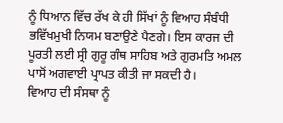ਨੂੰ ਧਿਆਨ ਵਿੱਚ ਰੱਖ ਕੇ ਹੀ ਸਿੱਖਾਂ ਨੂੰ ਵਿਆਹ ਸੰਬੰਧੀ ਭਵਿੱਖਮੁਖੀ ਨਿਯਮ ਬਣਾਉਣੇ ਪੈਣਗੇ। ਇਸ ਕਾਰਜ ਦੀ ਪੂਰਤੀ ਲਈ ਸ੍ਰੀ ਗੁਰੂ ਗੰਥ ਸਾਹਿਬ ਅਤੇ ਗੁਰਮਤਿ ਅਮਲ ਪਾਸੋਂ ਅਗਵਾਈ ਪ੍ਰਾਪਤ ਕੀਤੀ ਜਾ ਸਕਦੀ ਹੈ।
ਵਿਆਹ ਦੀ ਸੰਸਥਾ ਨੂੰ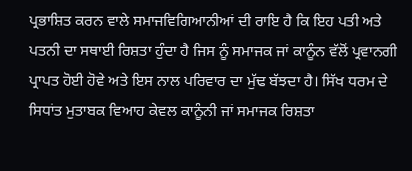ਪ੍ਰਭਾਸ਼ਿਤ ਕਰਨ ਵਾਲੇ ਸਮਾਜਵਿਗਿਆਨੀਆਂ ਦੀ ਰਾਇ ਹੈ ਕਿ ਇਹ ਪਤੀ ਅਤੇ ਪਤਨੀ ਦਾ ਸਥਾਈ ਰਿਸ਼ਤਾ ਹੁੰਦਾ ਹੈ ਜਿਸ ਨੂੰ ਸਮਾਜਕ ਜਾਂ ਕਾਨੂੰਨ ਵੱਲੋਂ ਪ੍ਰਵਾਨਗੀ ਪ੍ਰਾਪਤ ਹੋਈ ਹੋਵੇ ਅਤੇ ਇਸ ਨਾਲ ਪਰਿਵਾਰ ਦਾ ਮੁੱਢ ਬੱਝਦਾ ਹੈ। ਸਿੱਖ ਧਰਮ ਦੇ ਸਿਧਾਂਤ ਮੁਤਾਬਕ ਵਿਆਹ ਕੇਵਲ ਕਾਨੂੰਨੀ ਜਾਂ ਸਮਾਜਕ ਰਿਸ਼ਤਾ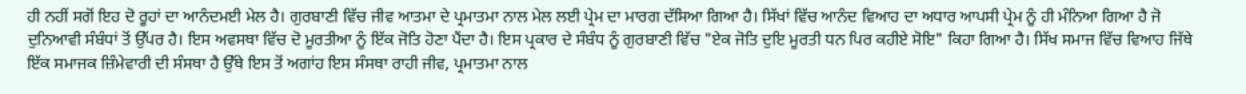ਹੀ ਨਹੀਂ ਸਗੋਂ ਇਹ ਦੋ ਰੂਹਾਂ ਦਾ ਆਨੰਦਮਈ ਮੇਲ ਹੈ। ਗੁਰਬਾਣੀ ਵਿੱਚ ਜੀਵ ਆਤਮਾ ਦੇ ਪ੍ਰਮਾਤਮਾ ਨਾਲ ਮੇਲ ਲਈ ਪ੍ਰੇਮ ਦਾ ਮਾਰਗ ਦੱਸਿਆ ਗਿਆ ਹੈ। ਸਿੱਖਾਂ ਵਿੱਚ ਆਨੰਦ ਵਿਆਹ ਦਾ ਅਧਾਰ ਆਪਸੀ ਪ੍ਰੇਮ ਨੂੰ ਹੀ ਮੰਨਿਆ ਗਿਆ ਹੈ ਜੋ ਦੁਨਿਆਵੀ ਸੰਬੰਧਾਂ ਤੋਂ ਉੱਪਰ ਹੈ। ਇਸ ਅਵਸਥਾ ਵਿੱਚ ਦੋ ਮੂਰਤੀਆ ਨੂੰ ਇੱਕ ਜੋਤਿ ਹੋਣਾ ਪੈਂਦਾ ਹੈ। ਇਸ ਪ੍ਰਕਾਰ ਦੇ ਸੰਬੰਧ ਨੂੰ ਗੁਰਬਾਣੀ ਵਿੱਚ "ਏਕ ਜੋਤਿ ਦੁਇ ਮੂਰਤੀ ਧਨ ਪਿਰ ਕਹੀਏ ਸੋਇ" ਕਿਹਾ ਗਿਆ ਹੈ। ਸਿੱਖ ਸਮਾਜ ਵਿੱਚ ਵਿਆਹ ਜਿੱਥੇ ਇੱਕ ਸਮਾਜਕ ਜ਼ਿੰਮੇਵਾਰੀ ਦੀ ਸੰਸਥਾ ਹੈ ਉੱਥੇ ਇਸ ਤੋਂ ਅਗਾਂਹ ਇਸ ਸੰਸਥਾ ਰਾਹੀ ਜੀਵ, ਪ੍ਰਮਾਤਮਾ ਨਾਲ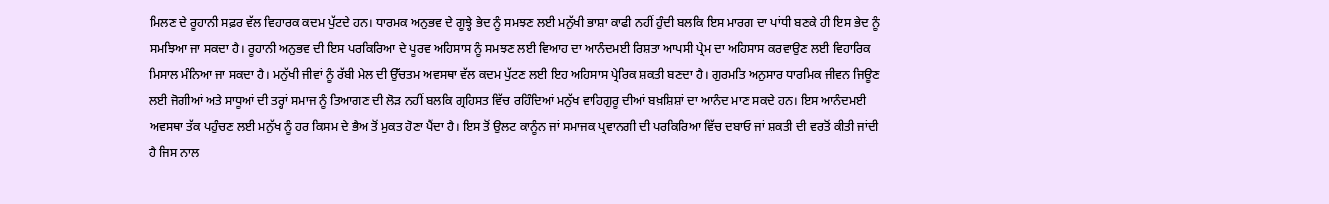ਮਿਲਣ ਦੇ ਰੂਹਾਨੀ ਸਫ਼ਰ ਵੱਲ ਵਿਹਾਰਕ ਕਦਮ ਪੁੱਟਦੇ ਹਨ। ਧਾਰਮਕ ਅਨੁਭਵ ਦੇ ਗੂਝ੍ਹੇ ਭੇਦ ਨੂੰ ਸਮਝਣ ਲਈ ਮਨੁੱਖੀ ਭਾਸ਼ਾ ਕਾਫੀ ਨਹੀਂ ਹੁੰਦੀ ਬਲਕਿ ਇਸ ਮਾਰਗ ਦਾ ਪਾਂਧੀ ਬਣਕੇ ਹੀ ਇਸ ਭੇਦ ਨੂੰ ਸਮਝਿਆ ਜਾ ਸਕਦਾ ਹੈ। ਰੂਹਾਨੀ ਅਨੁਭਵ ਦੀ ਇਸ ਪਰਕਿਰਿਆ ਦੇ ਪੂਰਵ ਅਹਿਸਾਸ ਨੂੰ ਸਮਝਣ ਲਈ ਵਿਆਹ ਦਾ ਆਨੰਦਮਈ ਰਿਸ਼ਤਾ ਆਪਸੀ ਪ੍ਰੇਮ ਦਾ ਅਹਿਸਾਸ ਕਰਵਾਉਣ ਲਈ ਵਿਹਾਰਿਕ ਮਿਸਾਲ ਮੰਨਿਆ ਜਾ ਸਕਦਾ ਹੈ। ਮਨੁੱਖੀ ਜੀਵਾਂ ਨੂੰ ਰੱਬੀ ਮੇਲ ਦੀ ਉੱਚਤਮ ਅਵਸਥਾ ਵੱਲ ਕਦਮ ਪੁੱਟਣ ਲਈ ਇਹ ਅਹਿਸਾਸ ਪ੍ਰੇਰਿਕ ਸ਼ਕਤੀ ਬਣਦਾ ਹੈ। ਗੁਰਮਤਿ ਅਨੁਸਾਰ ਧਾਰਮਿਕ ਜੀਵਨ ਜਿਊਣ ਲਈ ਜੋਗੀਆਂ ਅਤੇ ਸਾਧੂਆਂ ਦੀ ਤਰ੍ਹਾਂ ਸਮਾਜ ਨੂੰ ਤਿਆਗਣ ਦੀ ਲੋੜ ਨਹੀਂ ਬਲਕਿ ਗ੍ਰਹਿਸਤ ਵਿੱਚ ਰਹਿੰਦਿਆਂ ਮਨੁੱਖ ਵਾਹਿਗੁਰੂ ਦੀਆਂ ਬਖ਼ਸ਼ਿਸ਼ਾਂ ਦਾ ਆਨੰਦ ਮਾਣ ਸਕਦੇ ਹਨ। ਇਸ ਆਨੰਦਮਈ ਅਵਸਥਾ ਤੱਕ ਪਹੁੰਚਣ ਲਈ ਮਨੁੱਖ ਨੂੰ ਹਰ ਕਿਸਮ ਦੇ ਭੈਅ ਤੋਂ ਮੁਕਤ ਹੋਣਾ ਪੈਂਦਾ ਹੈ। ਇਸ ਤੋਂ ਉਲਟ ਕਾਨੂੰਨ ਜਾਂ ਸਮਾਜਕ ਪ੍ਰਵਾਨਗੀ ਦੀ ਪਰਕਿਰਿਆ ਵਿੱਚ ਦਬਾਓ ਜਾਂ ਸ਼ਕਤੀ ਦੀ ਵਰਤੋਂ ਕੀਤੀ ਜਾਂਦੀ ਹੈ ਜਿਸ ਨਾਲ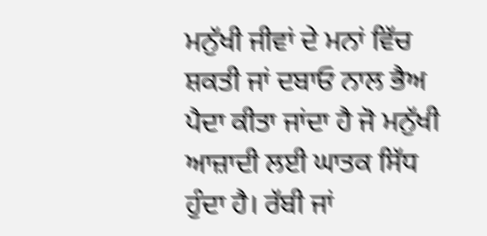ਮਨੁੱਖੀ ਜੀਵਾਂ ਦੇ ਮਨਾਂ ਵਿੱਚ ਸ਼ਕਤੀ ਜਾਂ ਦਬਾਓ ਨਾਲ ਭੈਅ ਪੈਦਾ ਕੀਤਾ ਜਾਂਦਾ ਹੈ ਜੋ ਮਨੁੱਖੀ ਆਜ਼ਾਦੀ ਲਈ ਘਾਤਕ ਸਿੱਧ ਹੁੰਦਾ ਹੈ। ਰੱਬੀ ਜਾਂ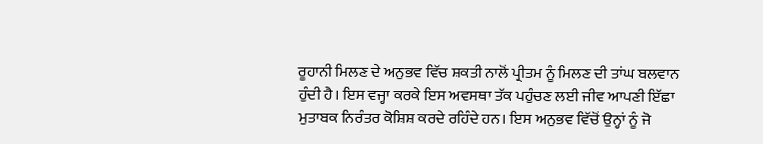ਰੂਹਾਨੀ ਮਿਲਣ ਦੇ ਅਨੁਭਵ ਵਿੱਚ ਸ਼ਕਤੀ ਨਾਲੋਂ ਪ੍ਰੀਤਮ ਨੂੰ ਮਿਲਣ ਦੀ ਤਾਂਘ ਬਲਵਾਨ ਹੁੰਦੀ ਹੈ। ਇਸ ਵਜ੍ਹਾ ਕਰਕੇ ਇਸ ਅਵਸਥਾ ਤੱਕ ਪਹੁੰਚਣ ਲਈ ਜੀਵ ਆਪਣੀ ਇੱਛਾ ਮੁਤਾਬਕ ਨਿਰੰਤਰ ਕੋਸ਼ਿਸ਼ ਕਰਦੇ ਰਹਿੰਦੇ ਹਨ। ਇਸ ਅਨੁਭਵ ਵਿੱਚੋਂ ਉਨ੍ਹਾਂ ਨੂੰ ਜੋ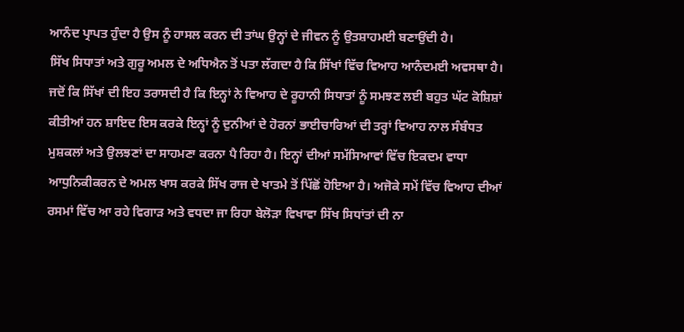ਆਨੰਦ ਪ੍ਰਾਪਤ ਹੁੰਦਾ ਹੈ ਉਸ ਨੂੰ ਹਾਸਲ ਕਰਨ ਦੀ ਤਾਂਘ ਉਨ੍ਹਾਂ ਦੇ ਜੀਵਨ ਨੂੰ ਉਤਸ਼ਾਹਮਈ ਬਣਾਉਂਦੀ ਹੈ।
ਸਿੱਖ ਸਿਧਾਤਾਂ ਅਤੇ ਗੁਰੂ ਅਮਲ ਦੇ ਅਧਿਐਨ ਤੋਂ ਪਤਾ ਲੱਗਦਾ ਹੈ ਕਿ ਸਿੱਖਾਂ ਵਿੱਚ ਵਿਆਹ ਆਨੰਦਮਈ ਅਵਸਥਾ ਹੈ। ਜਦੋਂ ਕਿ ਸਿੱਖਾਂ ਦੀ ਇਹ ਤਰਾਸਦੀ ਹੈ ਕਿ ਇਨ੍ਹਾਂ ਨੇ ਵਿਆਹ ਦੇ ਰੂਹਾਨੀ ਸਿਧਾਤਾਂ ਨੂੰ ਸਮਝਣ ਲਈ ਬਹੁਤ ਘੱਟ ਕੋਸ਼ਿਸ਼ਾਂ ਕੀਤੀਆਂ ਹਨ ਸ਼ਾਇਦ ਇਸ ਕਰਕੇ ਇਨ੍ਹਾਂ ਨੂੰ ਦੁਨੀਆਂ ਦੇ ਹੋਰਨਾਂ ਭਾਈਚਾਰਿਆਂ ਦੀ ਤਰ੍ਹਾਂ ਵਿਆਹ ਨਾਲ ਸੰਬੰਧਤ ਮੁਸ਼ਕਲਾਂ ਅਤੇ ਉਲਝਣਾਂ ਦਾ ਸਾਹਮਣਾ ਕਰਨਾ ਪੈ ਰਿਹਾ ਹੈ। ਇਨ੍ਹਾਂ ਦੀਆਂ ਸਮੱਸਿਆਵਾਂ ਵਿੱਚ ਇਕਦਮ ਵਾਧਾ ਆਧੁਨਿਕੀਕਰਨ ਦੇ ਅਮਲ ਖਾਸ ਕਰਕੇ ਸਿੱਖ ਰਾਜ ਦੇ ਖਾਤਮੇ ਤੋਂ ਪਿੱਛੋਂ ਹੋਇਆ ਹੈ। ਅਜੋਕੇ ਸਮੇਂ ਵਿੱਚ ਵਿਆਹ ਦੀਆਂ ਰਸਮਾਂ ਵਿੱਚ ਆ ਰਹੇ ਵਿਗਾੜ ਅਤੇ ਵਧਦਾ ਜਾ ਰਿਹਾ ਬੇਲੋੜਾ ਵਿਖਾਵਾ ਸਿੱਖ ਸਿਧਾਂਤਾਂ ਦੀ ਨਾ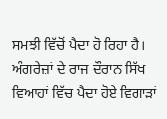ਸਮਝੀ ਵਿੱਚੋਂ ਪੈਦਾ ਹੋ ਰਿਹਾ ਹੈ। ਅੰਗਰੇਜ਼ਾਂ ਦੇ ਰਾਜ ਦੌਰਾਨ ਸਿੱਖ ਵਿਆਹਾਂ ਵਿੱਚ ਪੈਦਾ ਹੋਏ ਵਿਗਾੜਾਂ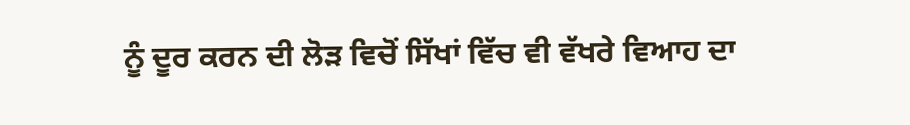ਨੂੰ ਦੂਰ ਕਰਨ ਦੀ ਲੋੜ ਵਿਚੋਂ ਸਿੱਖਾਂ ਵਿੱਚ ਵੀ ਵੱਖਰੇ ਵਿਆਹ ਦਾ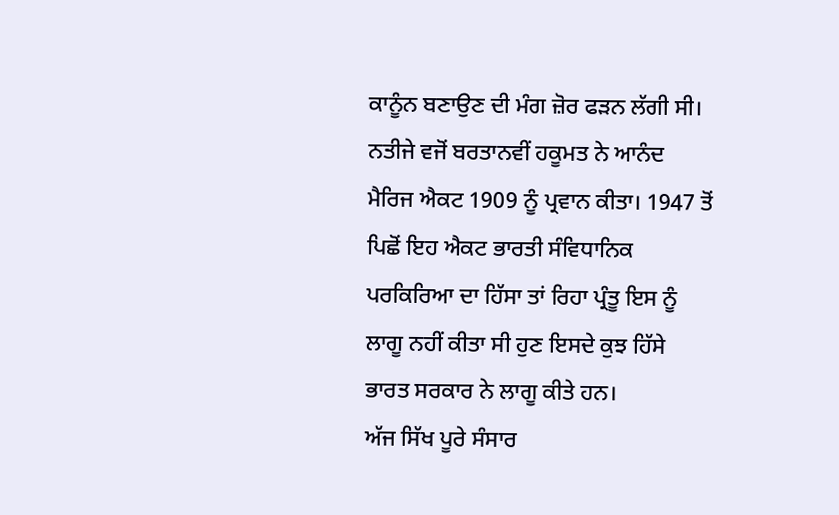ਕਾਨੂੰਨ ਬਣਾਉਣ ਦੀ ਮੰਗ ਜ਼ੋਰ ਫੜਨ ਲੱਗੀ ਸੀ। ਨਤੀਜੇ ਵਜੋਂ ਬਰਤਾਨਵੀਂ ਹਕੂਮਤ ਨੇ ਆਨੰਦ ਮੈਰਿਜ ਐਕਟ 1909 ਨੂੰ ਪ੍ਰਵਾਨ ਕੀਤਾ। 1947 ਤੋਂ ਪਿਛੋਂ ਇਹ ਐਕਟ ਭਾਰਤੀ ਸੰਵਿਧਾਨਿਕ ਪਰਕਿਰਿਆ ਦਾ ਹਿੱਸਾ ਤਾਂ ਰਿਹਾ ਪ੍ਰੰਤੂ ਇਸ ਨੂੰ ਲਾਗੂ ਨਹੀਂ ਕੀਤਾ ਸੀ ਹੁਣ ਇਸਦੇ ਕੁਝ ਹਿੱਸੇ ਭਾਰਤ ਸਰਕਾਰ ਨੇ ਲਾਗੂ ਕੀਤੇ ਹਨ।
ਅੱਜ ਸਿੱਖ ਪੂਰੇ ਸੰਸਾਰ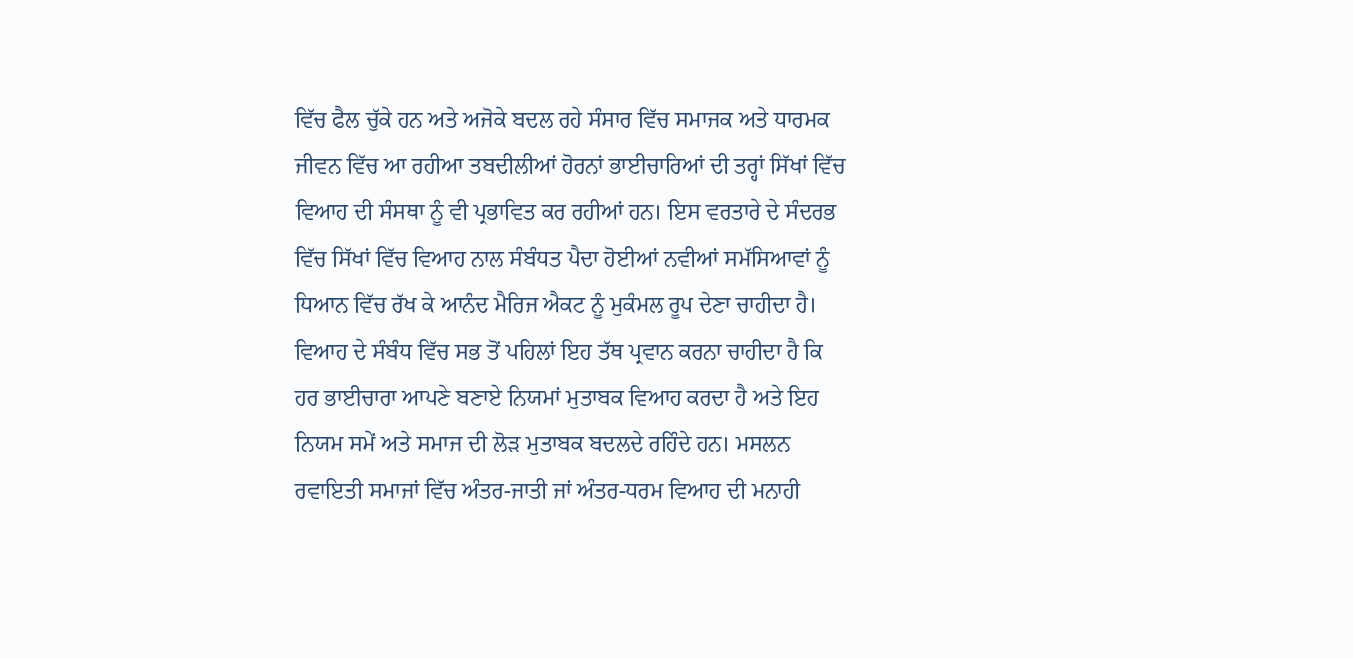ਵਿੱਚ ਫੈਲ ਚੁੱਕੇ ਹਨ ਅਤੇ ਅਜੋਕੇ ਬਦਲ ਰਹੇ ਸੰਸਾਰ ਵਿੱਚ ਸਮਾਜਕ ਅਤੇ ਧਾਰਮਕ ਜੀਵਨ ਵਿੱਚ ਆ ਰਹੀਆ ਤਬਦੀਲੀਆਂ ਹੋਰਨਾਂ ਭਾਈਚਾਰਿਆਂ ਦੀ ਤਰ੍ਹਾਂ ਸਿੱਖਾਂ ਵਿੱਚ ਵਿਆਹ ਦੀ ਸੰਸਥਾ ਨੂੰ ਵੀ ਪ੍ਰਭਾਵਿਤ ਕਰ ਰਹੀਆਂ ਹਨ। ਇਸ ਵਰਤਾਰੇ ਦੇ ਸੰਦਰਭ ਵਿੱਚ ਸਿੱਖਾਂ ਵਿੱਚ ਵਿਆਹ ਨਾਲ ਸੰਬੰਧਤ ਪੈਦਾ ਹੋਈਆਂ ਨਵੀਆਂ ਸਮੱਸਿਆਵਾਂ ਨੂੰ ਧਿਆਨ ਵਿੱਚ ਰੱਖ ਕੇ ਆਨੰਦ ਮੈਰਿਜ ਐਕਟ ਨੂੰ ਮੁਕੰਮਲ ਰੂਪ ਦੇਣਾ ਚਾਹੀਦਾ ਹੈ। ਵਿਆਹ ਦੇ ਸੰਬੰਧ ਵਿੱਚ ਸਭ ਤੋਂ ਪਹਿਲਾਂ ਇਹ ਤੱਥ ਪ੍ਰਵਾਨ ਕਰਨਾ ਚਾਹੀਦਾ ਹੈ ਕਿ ਹਰ ਭਾਈਚਾਰਾ ਆਪਣੇ ਬਣਾਏ ਨਿਯਮਾਂ ਮੁਤਾਬਕ ਵਿਆਹ ਕਰਦਾ ਹੈ ਅਤੇ ਇਹ ਨਿਯਮ ਸਮੇਂ ਅਤੇ ਸਮਾਜ ਦੀ ਲੋੜ ਮੁਤਾਬਕ ਬਦਲਦੇ ਰਹਿੰਦੇ ਹਨ। ਮਸਲਨ ਰਵਾਇਤੀ ਸਮਾਜਾਂ ਵਿੱਚ ਅੰਤਰ-ਜਾਤੀ ਜਾਂ ਅੰਤਰ-ਧਰਮ ਵਿਆਹ ਦੀ ਮਨਾਹੀ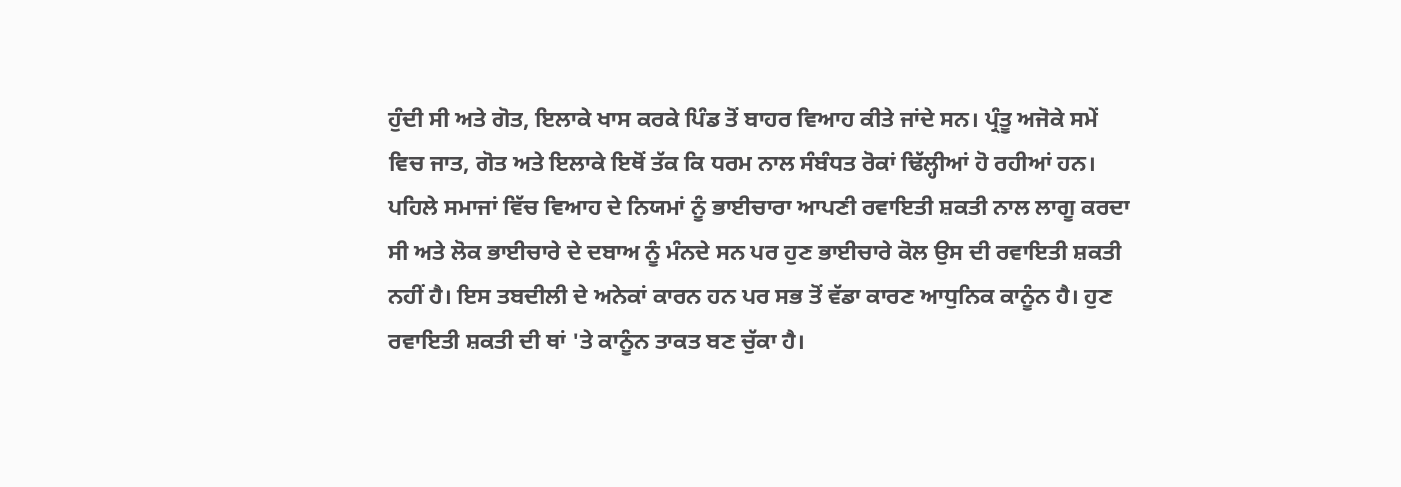ਹੁੰਦੀ ਸੀ ਅਤੇ ਗੋਤ, ਇਲਾਕੇ ਖਾਸ ਕਰਕੇ ਪਿੰਡ ਤੋਂ ਬਾਹਰ ਵਿਆਹ ਕੀਤੇ ਜਾਂਦੇ ਸਨ। ਪ੍ਰੰਤੂ ਅਜੋਕੇ ਸਮੇਂ ਵਿਚ ਜਾਤ, ਗੋਤ ਅਤੇ ਇਲਾਕੇ ਇਥੋਂ ਤੱਕ ਕਿ ਧਰਮ ਨਾਲ ਸੰਬੰਧਤ ਰੋਕਾਂ ਢਿੱਲ੍ਹੀਆਂ ਹੋ ਰਹੀਆਂ ਹਨ। ਪਹਿਲੇ ਸਮਾਜਾਂ ਵਿੱਚ ਵਿਆਹ ਦੇ ਨਿਯਮਾਂ ਨੂੰ ਭਾਈਚਾਰਾ ਆਪਣੀ ਰਵਾਇਤੀ ਸ਼ਕਤੀ ਨਾਲ ਲਾਗੂ ਕਰਦਾ ਸੀ ਅਤੇ ਲੋਕ ਭਾਈਚਾਰੇ ਦੇ ਦਬਾਅ ਨੂੰ ਮੰਨਦੇ ਸਨ ਪਰ ਹੁਣ ਭਾਈਚਾਰੇ ਕੋਲ ਉਸ ਦੀ ਰਵਾਇਤੀ ਸ਼ਕਤੀ ਨਹੀਂ ਹੈ। ਇਸ ਤਬਦੀਲੀ ਦੇ ਅਨੇਕਾਂ ਕਾਰਨ ਹਨ ਪਰ ਸਭ ਤੋਂ ਵੱਡਾ ਕਾਰਣ ਆਧੁਨਿਕ ਕਾਨੂੰਨ ਹੈ। ਹੁਣ ਰਵਾਇਤੀ ਸ਼ਕਤੀ ਦੀ ਥਾਂ 'ਤੇ ਕਾਨੂੰਨ ਤਾਕਤ ਬਣ ਚੁੱਕਾ ਹੈ।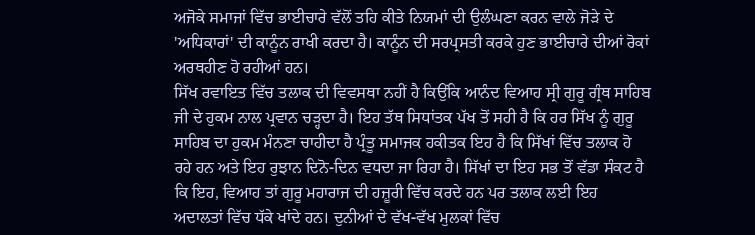ਅਜੋਕੇ ਸਮਾਜਾਂ ਵਿੱਚ ਭਾਈਚਾਰੇ ਵੱਲੋਂ ਤਹਿ ਕੀਤੇ ਨਿਯਮਾਂ ਦੀ ਉਲੰਘਣਾ ਕਰਨ ਵਾਲੇ ਜੋੜੇ ਦੇ 'ਅਧਿਕਾਰਾਂ' ਦੀ ਕਾਨੂੰਨ ਰਾਖੀ ਕਰਦਾ ਹੈ। ਕਾਨੂੰਨ ਦੀ ਸਰਪ੍ਰਸਤੀ ਕਰਕੇ ਹੁਣ ਭਾਈਚਾਰੇ ਦੀਆਂ ਰੋਕਾਂ ਅਰਥਹੀਣ ਹੋ ਰਹੀਆਂ ਹਨ।
ਸਿੱਖ ਰਵਾਇਤ ਵਿੱਚ ਤਲਾਕ ਦੀ ਵਿਵਸਥਾ ਨਹੀਂ ਹੈ ਕਿਉਂਕਿ ਆਨੰਦ ਵਿਆਹ ਸ੍ਰੀ ਗੁਰੂ ਗ੍ਰੰਥ ਸਾਹਿਬ ਜੀ ਦੇ ਹੁਕਮ ਨਾਲ ਪ੍ਰਵਾਨ ਚੜ੍ਹਦਾ ਹੈ। ਇਹ ਤੱਥ ਸਿਧਾਂਤਕ ਪੱਖ ਤੋਂ ਸਹੀ ਹੈ ਕਿ ਹਰ ਸਿੱਖ ਨੂੰ ਗੁਰੂ ਸਾਹਿਬ ਦਾ ਹੁਕਮ ਮੰਨਣਾ ਚਾਹੀਦਾ ਹੈ ਪ੍ਰੰਤੂ ਸਮਾਜਕ ਹਕੀਤਕ ਇਹ ਹੈ ਕਿ ਸਿੱਖਾਂ ਵਿੱਚ ਤਲਾਕ ਹੋ ਰਹੇ ਹਨ ਅਤੇ ਇਹ ਰੁਝਾਨ ਦਿਨੋ-ਦਿਨ ਵਧਦਾ ਜਾ ਰਿਹਾ ਹੈ। ਸਿੱਖਾਂ ਦਾ ਇਹ ਸਭ ਤੋਂ ਵੱਡਾ ਸੰਕਟ ਹੈ ਕਿ ਇਹ, ਵਿਆਹ ਤਾਂ ਗੁਰੂ ਮਹਾਰਾਜ ਦੀ ਹਜ਼ੂਰੀ ਵਿੱਚ ਕਰਦੇ ਹਨ ਪਰ ਤਲਾਕ ਲਈ ਇਹ ਅਦਾਲਤਾਂ ਵਿੱਚ ਧੱਕੇ ਖਾਂਦੇ ਹਨ। ਦੁਨੀਆਂ ਦੇ ਵੱਖ-ਵੱਖ ਮੁਲਕਾਂ ਵਿੱਚ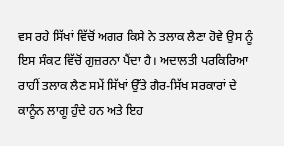ਵਸ ਰਹੇ ਸਿੱਖਾਂ ਵਿੱਚੋਂ ਅਗਰ ਕਿਸੇ ਨੇ ਤਲਾਕ ਲੈਣਾ ਹੋਵੇ ਉਸ ਨੂੰ ਇਸ ਸੰਕਟ ਵਿੱਚੋਂ ਗੁਜ਼ਰਨਾ ਪੈਂਦਾ ਹੈ। ਅਦਾਲਤੀ ਪਰਕਿਰਿਆ ਰਾਹੀਂ ਤਲਾਕ ਲੈਣ ਸਮੇਂ ਸਿੱਖਾਂ ਉੱਤੇ ਗੈਰ-ਸਿੱਖ ਸਰਕਾਰਾਂ ਦੇ ਕਾਨੂੰਨ ਲਾਗੂ ਹੁੰਦੇ ਹਨ ਅਤੇ ਇਹ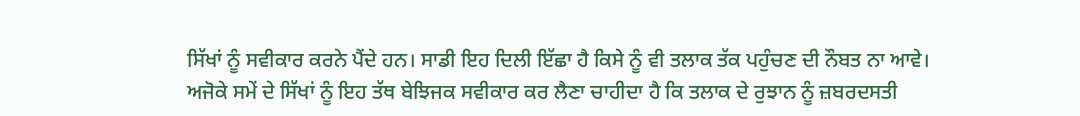ਸਿੱਖਾਂ ਨੂੰ ਸਵੀਕਾਰ ਕਰਨੇ ਪੈਂਦੇ ਹਨ। ਸਾਡੀ ਇਹ ਦਿਲੀ ਇੱਛਾ ਹੈ ਕਿਸੇ ਨੂੰ ਵੀ ਤਲਾਕ ਤੱਕ ਪਹੁੰਚਣ ਦੀ ਨੌਬਤ ਨਾ ਆਵੇ।
ਅਜੋਕੇ ਸਮੇਂ ਦੇ ਸਿੱਖਾਂ ਨੂੰ ਇਹ ਤੱਥ ਬੇਝਿਜਕ ਸਵੀਕਾਰ ਕਰ ਲੈਣਾ ਚਾਹੀਦਾ ਹੈ ਕਿ ਤਲਾਕ ਦੇ ਰੁਝਾਨ ਨੂੰ ਜ਼ਬਰਦਸਤੀ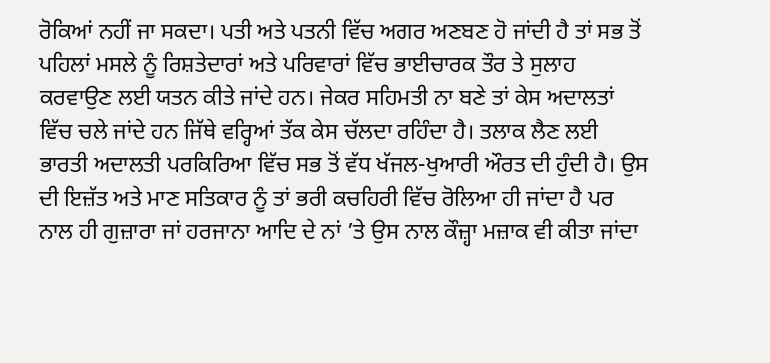ਰੋਕਿਆਂ ਨਹੀਂ ਜਾ ਸਕਦਾ। ਪਤੀ ਅਤੇ ਪਤਨੀ ਵਿੱਚ ਅਗਰ ਅਣਬਣ ਹੋ ਜਾਂਦੀ ਹੈ ਤਾਂ ਸਭ ਤੋਂ ਪਹਿਲਾਂ ਮਸਲੇ ਨੂੰ ਰਿਸ਼ਤੇਦਾਰਾਂ ਅਤੇ ਪਰਿਵਾਰਾਂ ਵਿੱਚ ਭਾਈਚਾਰਕ ਤੌਰ ਤੇ ਸੁਲਾਹ ਕਰਵਾਉਣ ਲਈ ਯਤਨ ਕੀਤੇ ਜਾਂਦੇ ਹਨ। ਜੇਕਰ ਸਹਿਮਤੀ ਨਾ ਬਣੇ ਤਾਂ ਕੇਸ ਅਦਾਲਤਾਂ ਵਿੱਚ ਚਲੇ ਜਾਂਦੇ ਹਨ ਜਿੱਥੇ ਵਰ੍ਹਿਆਂ ਤੱਕ ਕੇਸ ਚੱਲਦਾ ਰਹਿੰਦਾ ਹੈ। ਤਲਾਕ ਲੈਣ ਲਈ ਭਾਰਤੀ ਅਦਾਲਤੀ ਪਰਕਿਰਿਆ ਵਿੱਚ ਸਭ ਤੋਂ ਵੱਧ ਖੱਜਲ-ਖੁਆਰੀ ਔਰਤ ਦੀ ਹੁੰਦੀ ਹੈ। ਉਸ ਦੀ ਇਜ਼ੱਤ ਅਤੇ ਮਾਣ ਸਤਿਕਾਰ ਨੂੰ ਤਾਂ ਭਰੀ ਕਚਹਿਰੀ ਵਿੱਚ ਰੋਲਿਆ ਹੀ ਜਾਂਦਾ ਹੈ ਪਰ ਨਾਲ ਹੀ ਗੁਜ਼ਾਰਾ ਜਾਂ ਹਰਜਾਨਾ ਆਦਿ ਦੇ ਨਾਂ ’ਤੇ ਉਸ ਨਾਲ ਕੌਜ਼੍ਹਾ ਮਜ਼ਾਕ ਵੀ ਕੀਤਾ ਜਾਂਦਾ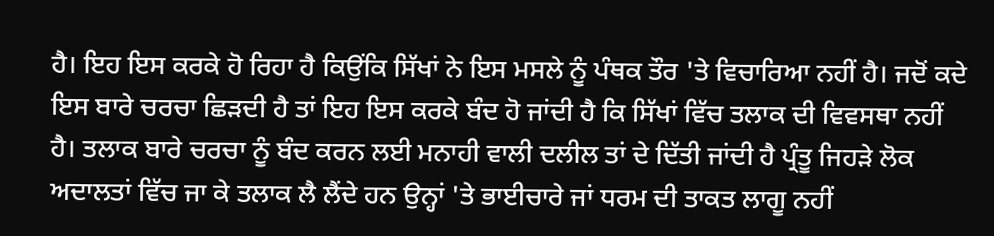ਹੈ। ਇਹ ਇਸ ਕਰਕੇ ਹੋ ਰਿਹਾ ਹੈ ਕਿਉਂਕਿ ਸਿੱਖਾਂ ਨੇ ਇਸ ਮਸਲੇ ਨੂੰ ਪੰਥਕ ਤੌਰ 'ਤੇ ਵਿਚਾਰਿਆ ਨਹੀਂ ਹੈ। ਜਦੋਂ ਕਦੇ ਇਸ ਬਾਰੇ ਚਰਚਾ ਛਿੜਦੀ ਹੈ ਤਾਂ ਇਹ ਇਸ ਕਰਕੇ ਬੰਦ ਹੋ ਜਾਂਦੀ ਹੈ ਕਿ ਸਿੱਖਾਂ ਵਿੱਚ ਤਲਾਕ ਦੀ ਵਿਵਸਥਾ ਨਹੀਂ ਹੈ। ਤਲਾਕ ਬਾਰੇ ਚਰਚਾ ਨੂੰ ਬੰਦ ਕਰਨ ਲਈ ਮਨਾਹੀ ਵਾਲੀ ਦਲੀਲ ਤਾਂ ਦੇ ਦਿੱਤੀ ਜਾਂਦੀ ਹੈ ਪ੍ਰੰਤੂ ਜਿਹੜੇ ਲੋਕ ਅਦਾਲਤਾਂ ਵਿੱਚ ਜਾ ਕੇ ਤਲਾਕ ਲੈ ਲੈਂਦੇ ਹਨ ਉਨ੍ਹਾਂ 'ਤੇ ਭਾਈਚਾਰੇ ਜਾਂ ਧਰਮ ਦੀ ਤਾਕਤ ਲਾਗੂ ਨਹੀਂ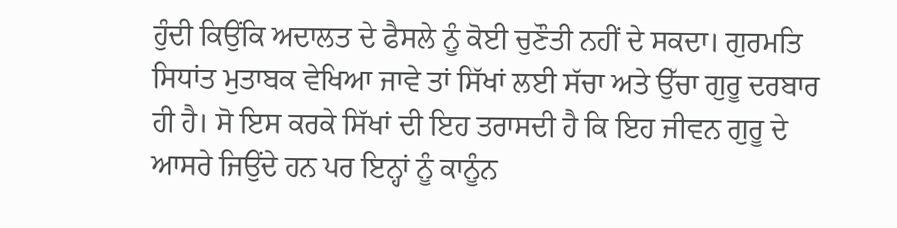ਹੁੰਦੀ ਕਿਉਂਕਿ ਅਦਾਲਤ ਦੇ ਫੈਸਲੇ ਨੂੰ ਕੋਈ ਚੁਣੌਤੀ ਨਹੀਂ ਦੇ ਸਕਦਾ। ਗੁਰਮਤਿ ਸਿਧਾਂਤ ਮੁਤਾਬਕ ਵੇਖਿਆ ਜਾਵੇ ਤਾਂ ਸਿੱਖਾਂ ਲਈ ਸੱਚਾ ਅਤੇ ਉੱਚਾ ਗੁਰੂ ਦਰਬਾਰ ਹੀ ਹੈ। ਸੋ ਇਸ ਕਰਕੇ ਸਿੱਖਾਂ ਦੀ ਇਹ ਤਰਾਸਦੀ ਹੈ ਕਿ ਇਹ ਜੀਵਨ ਗੁਰੂ ਦੇ ਆਸਰੇ ਜਿਉਂਦੇ ਹਨ ਪਰ ਇਨ੍ਹਾਂ ਨੂੰ ਕਾਨੂੰਨ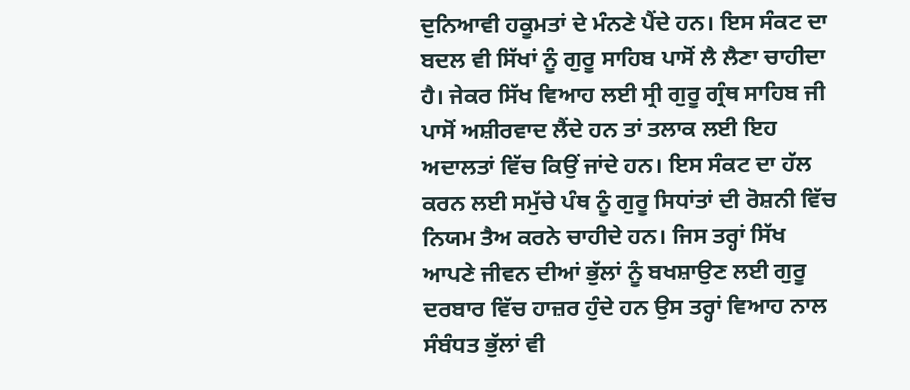ਦੁਨਿਆਵੀ ਹਕੂਮਤਾਂ ਦੇ ਮੰਨਣੇ ਪੈਂਦੇ ਹਨ। ਇਸ ਸੰਕਟ ਦਾ ਬਦਲ ਵੀ ਸਿੱਖਾਂ ਨੂੰ ਗੁਰੂ ਸਾਹਿਬ ਪਾਸੋਂ ਲੈ ਲੈਣਾ ਚਾਹੀਦਾ ਹੈ। ਜੇਕਰ ਸਿੱਖ ਵਿਆਹ ਲਈ ਸ੍ਰੀ ਗੁਰੂ ਗ੍ਰੰਥ ਸਾਹਿਬ ਜੀ ਪਾਸੋਂ ਅਸ਼ੀਰਵਾਦ ਲੈਂਦੇ ਹਨ ਤਾਂ ਤਲਾਕ ਲਈ ਇਹ ਅਦਾਲਤਾਂ ਵਿੱਚ ਕਿਉਂ ਜਾਂਦੇ ਹਨ। ਇਸ ਸੰਕਟ ਦਾ ਹੱਲ ਕਰਨ ਲਈ ਸਮੁੱਚੇ ਪੰਥ ਨੂੰ ਗੁਰੂ ਸਿਧਾਂਤਾਂ ਦੀ ਰੋਸ਼ਨੀ ਵਿੱਚ ਨਿਯਮ ਤੈਅ ਕਰਨੇ ਚਾਹੀਦੇ ਹਨ। ਜਿਸ ਤਰ੍ਹਾਂ ਸਿੱਖ ਆਪਣੇ ਜੀਵਨ ਦੀਆਂ ਭੁੱਲਾਂ ਨੂੰ ਬਖਸ਼ਾਉਣ ਲਈ ਗੁਰੂ ਦਰਬਾਰ ਵਿੱਚ ਹਾਜ਼ਰ ਹੁੰਦੇ ਹਨ ਉਸ ਤਰ੍ਹਾਂ ਵਿਆਹ ਨਾਲ ਸੰਬੰਧਤ ਭੁੱਲਾਂ ਵੀ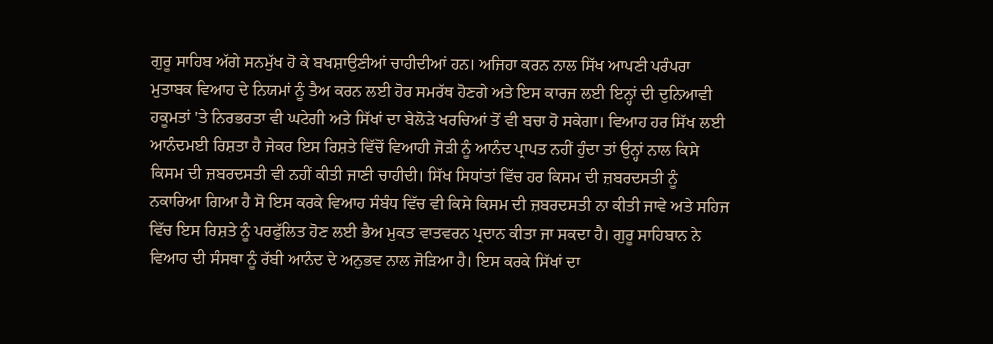ਗੁਰੂ ਸਾਹਿਬ ਅੱਗੇ ਸਨਮੁੱਖ ਹੋ ਕੇ ਬਖਸ਼ਾਉਣੀਆਂ ਚਾਹੀਦੀਆਂ ਹਨ। ਅਜਿਹਾ ਕਰਨ ਨਾਲ ਸਿੱਖ ਆਪਣੀ ਪਰੰਪਰਾ ਮੁਤਾਬਕ ਵਿਆਹ ਦੇ ਨਿਯਮਾਂ ਨੂੰ ਤੈਅ ਕਰਨ ਲਈ ਹੋਰ ਸਮਰੱਥ ਹੋਣਗੇ ਅਤੇ ਇਸ ਕਾਰਜ ਲਈ ਇਨ੍ਹਾਂ ਦੀ ਦੁਨਿਆਵੀ ਹਕੂਮਤਾਂ 'ਤੇ ਨਿਰਭਰਤਾ ਵੀ ਘਟੇਗੀ ਅਤੇ ਸਿੱਖਾਂ ਦਾ ਬੇਲੋੜੇ ਖਰਚਿਆਂ ਤੋਂ ਵੀ ਬਚਾ ਹੋ ਸਕੇਗਾ। ਵਿਆਹ ਹਰ ਸਿੱਖ ਲਈ ਆਨੰਦਮਈ ਰਿਸ਼ਤਾ ਹੈ ਜੇਕਰ ਇਸ ਰਿਸ਼ਤੇ ਵਿੱਚੋਂ ਵਿਆਹੀ ਜੋੜੀ ਨੂੰ ਆਨੰਦ ਪ੍ਰਾਪਤ ਨਹੀਂ ਹੁੰਦਾ ਤਾਂ ਉਨ੍ਹਾਂ ਨਾਲ ਕਿਸੇ ਕਿਸਮ ਦੀ ਜ਼ਬਰਦਸਤੀ ਵੀ ਨਹੀਂ ਕੀਤੀ ਜਾਣੀ ਚਾਹੀਦੀ। ਸਿੱਖ ਸਿਧਾਂਤਾਂ ਵਿੱਚ ਹਰ ਕਿਸਮ ਦੀ ਜ਼ਬਰਦਸਤੀ ਨੂੰ ਨਕਾਰਿਆ ਗਿਆ ਹੈ ਸੋ ਇਸ ਕਰਕੇ ਵਿਆਹ ਸੰਬੰਧ ਵਿੱਚ ਵੀ ਕਿਸੇ ਕਿਸਮ ਦੀ ਜ਼ਬਰਦਸਤੀ ਨਾ ਕੀਤੀ ਜਾਵੇ ਅਤੇ ਸਹਿਜ ਵਿੱਚ ਇਸ ਰਿਸ਼ਤੇ ਨੂੰ ਪਰਫੁੱਲਿਤ ਹੋਣ ਲਈ ਭੈਅ ਮੁਕਤ ਵਾਤਵਰਨ ਪ੍ਰਦਾਨ ਕੀਤਾ ਜਾ ਸਕਦਾ ਹੈ। ਗੁਰੂ ਸਾਹਿਬਾਨ ਨੇ ਵਿਆਹ ਦੀ ਸੰਸਥਾ ਨੂੰ ਰੱਬੀ ਆਨੰਦ ਦੇ ਅਨੁਭਵ ਨਾਲ ਜੋੜਿਆ ਹੈ। ਇਸ ਕਰਕੇ ਸਿੱਖਾਂ ਦਾ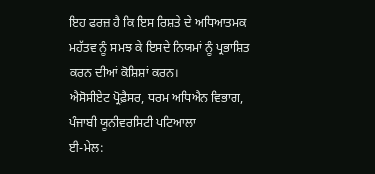ਇਹ ਫਰਜ਼ ਹੈ ਕਿ ਇਸ ਰਿਸ਼ਤੇ ਦੇ ਅਧਿਆਤਮਕ ਮਹੱਤਵ ਨੂੰ ਸਮਝ ਕੇ ਇਸਦੇ ਨਿਯਮਾਂ ਨੂੰ ਪ੍ਰਭਾਸ਼ਿਤ ਕਰਨ ਦੀਆਂ ਕੋਸ਼ਿਸ਼ਾਂ ਕਰਨ।
ਐਸੋਸੀਏਟ ਪ੍ਰੋਫ਼ੈਸਰ, ਧਰਮ ਅਧਿਐਨ ਵਿਭਾਗ,
ਪੰਜਾਬੀ ਯੂਨੀਵਰਸਿਟੀ ਪਟਿਆਲਾ
ਈ-ਮੇਲ: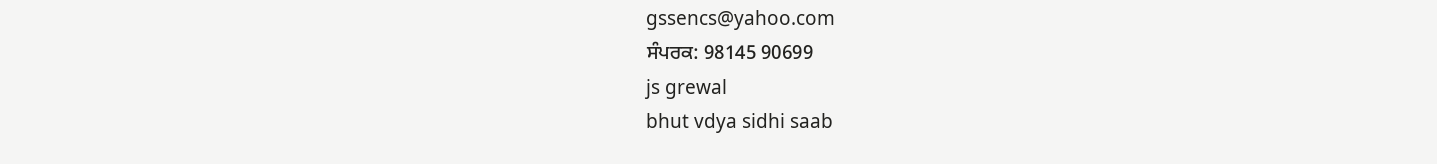gssencs@yahoo.com
ਸੰਪਰਕ: 98145 90699
js grewal
bhut vdya sidhi saab